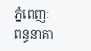ភ្នំពេញៈ ពន្ធនាគា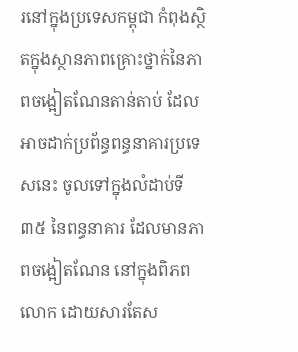រនៅក្នុងប្រទេសកម្ពុជា កំពុងស្ថិតក្នុងស្ថានភាពគ្រោះថ្នាក់នៃភាពចង្អៀតណែនតាន់តាប់ ដែលអាចដាក់ប្រព័ន្ធពន្ធនាគារប្រទេសនេះ ចូលទៅក្នុងលំដាប់ទី ៣៥ នៃពន្ធនាគារ ដែលមានភាពចង្អៀតណែន នៅក្នុងពិភពលោក ដោយសារតែស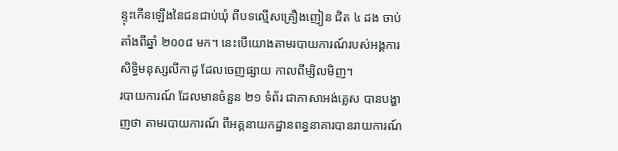ន្ទុះកើនឡើងនៃជនជាប់ឃុំ ពីបទល្មើសគ្រឿងញៀន ជិត ៤ ដង ចាប់តាំងពីឆ្នាំ ២០០៨ មក។ នេះបើយោងតាមរបាយការណ៍របស់អង្គការសិទ្ធិមនុស្សលីកាដូ ដែលចេញផ្សាយ កាលពីម្សិលមិញ។
របាយការណ៍ ដែលមានចំនួន ២១ ទំព័រ ជាភាសាអង់គ្លេស បានបង្ហាញថា តាមរបាយការណ៍ ពីអគ្គនាយកដ្ឋានពន្ធនាគារបានរាយការណ៍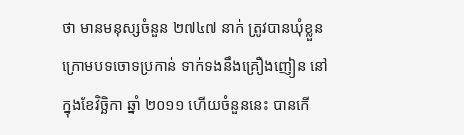ថា មានមនុស្សចំនួន ២៧៤៧ នាក់ ត្រូវបានឃុំខ្លួន ក្រោមបទចោទប្រកាន់ ទាក់ទងនឹងគ្រឿងញៀន នៅក្នុងខែវិច្ឆិកា ឆ្នាំ ២០១១ ហើយចំនួននេះ បានកើ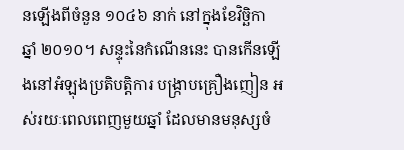នឡើងពីចំនួន ១០៤៦ នាក់ នៅក្នុងខែវិច្ឆិកា ឆ្នាំ ២០១០។ សន្ទុះនៃកំណើននេះ បានកើនឡើងនៅអំឡុងប្រតិបត្តិការ បង្ក្រាបគ្រឿងញៀន អស់រយៈពេលពេញមួយឆ្នាំ ដែលមានមនុស្សចំ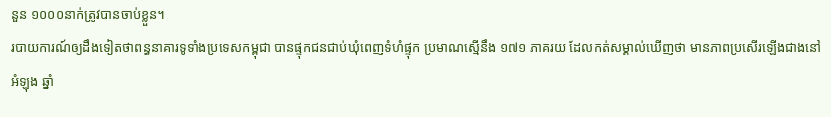នួន ១០០០នាក់ត្រូវបានចាប់ខ្លួន។
របាយការណ៍ឲ្យដឹងទៀតថាពន្ធនាគារទូទាំងប្រទេសកម្ពុជា បានផ្ទុកជនជាប់ឃុំពេញទំហំផ្ទុក ប្រមាណស្មើនឹង ១៧១ ភាគរយ ដែលកត់សម្គាល់ឃើញថា មានភាពប្រសើរឡើងជាងនៅអំឡុង ឆ្នាំ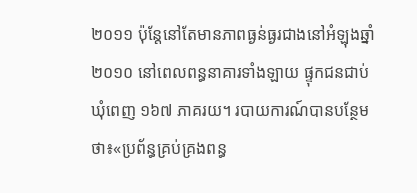២០១១ ប៉ុន្តែនៅតែមានភាពធ្ងន់ធ្ងរជាងនៅអំឡុងឆ្នាំ ២០១០ នៅពេលពន្ធនាគារទាំងឡាយ ផ្ទុកជនជាប់ឃុំពេញ ១៦៧ ភាគរយ។ របាយការណ៍បានបន្ថែមថា៖«ប្រព័ន្ធគ្រប់គ្រងពន្ធ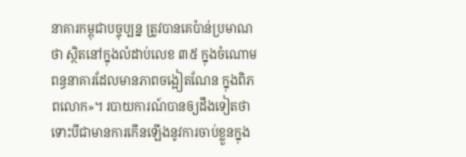នាគារកម្ពុជាបច្ចុប្បន្ន ត្រូវបានគេប៉ាន់ប្រមាណថា ស្ថិតនៅក្នុងលំដាប់លេខ ៣៥ ក្នុងចំណោមពន្ធនាគារដែលមានភាពចង្អៀតណែន ក្នុងពិភពលោក»។ របាយការណ៍បានឲ្យដឹងទៀតថា ទោះបីជាមានការកើនឡើងនូវការចាប់ខ្លួនក្នុង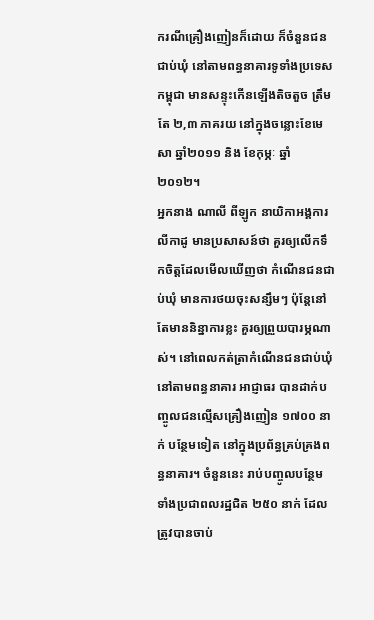ករណីគ្រឿងញៀនក៏ដោយ ក៏ចំនួនជនជាប់ឃុំ នៅតាមពន្ធនាគារទូទាំងប្រទេសកម្ពុជា មានសន្ទុះកើនឡើងតិចតួច ត្រឹមតែ ២,៣ ភាគរយ នៅក្នុងចន្លោះខែមេសា ឆ្នាំ២០១១ និង ខែកុម្ភៈ ឆ្នាំ ២០១២។
អ្នកនាង ណាលី ពីឡូក នាយិកាអង្គការលីកាដូ មានប្រសាសន៍ថា គួរឲ្យលើកទឹកចិត្តដែលមើលឃើញថា កំណើនជនជាប់ឃុំ មានការថយចុះសន្សឹមៗ ប៉ុន្តែនៅតែមាននិន្នាការខ្លះ គួរឲ្យព្រួយបារម្ភណាស់។ នៅពេលកត់ត្រាកំណើនជនជាប់ឃុំ នៅតាមពន្ធនាគារ អាជ្ញាធរ បានដាក់បញ្ចូលជនល្មើសគ្រឿងញៀន ១៧០០ នាក់ បន្ថែមទៀត នៅក្នុងប្រព័ន្ធគ្រប់គ្រងពន្ធនាគារ។ ចំនួននេះ រាប់បញ្ចូលបន្ថែមទាំងប្រជាពលរដ្ឋជិត ២៥០ នាក់ ដែលត្រូវបានចាប់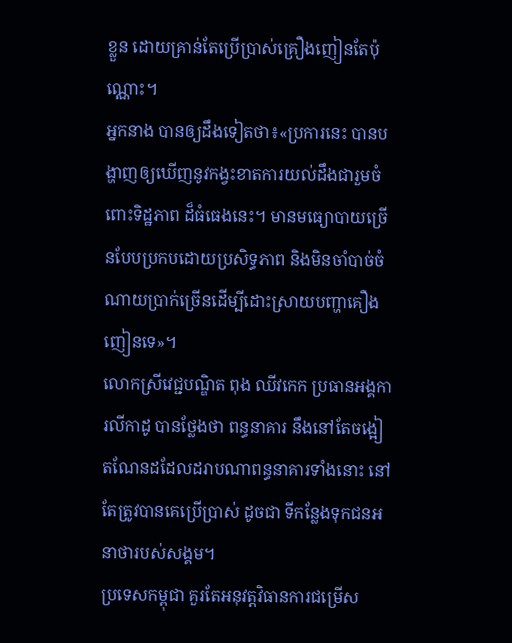ខ្លួន ដោយគ្រាន់តែប្រើប្រាស់គ្រឿងញៀនតែប៉ុណ្ណោះ។
អ្នកនាង បានឲ្យដឹងទៀតថា៖«ប្រការនេះ បានបង្ហាញឲ្យឃើញនូវកង្វះខាតការយល់ដឹងជារួមចំពោះទិដ្ឋភាព ដ៏ធំធេងនេះ។ មានមធ្យោបាយច្រើនបែបប្រកបដោយប្រសិទ្ធភាព និងមិនចាំបាច់ចំណាយប្រាក់ច្រើនដើម្បីដោះស្រាយបញ្ហាគឿងញៀនទេ»។
លោកស្រីវេជ្ជបណ្ឌិត ពុង ឈីវកេក ប្រធានអង្គការលីកាដូ បានថ្លែងថា ពន្ធនាគារ នឹងនៅតែចង្អៀតណែនដដែលដរាបណាពន្ធនាគារទាំងនោះ នៅតែត្រូវបានគេប្រើប្រាស់ ដូចជា ទីកន្លែងទុកជនអនាថារបស់សង្គម។
ប្រទេសកម្ពុជា គួរតែអនុវត្តវិធានការជម្រើស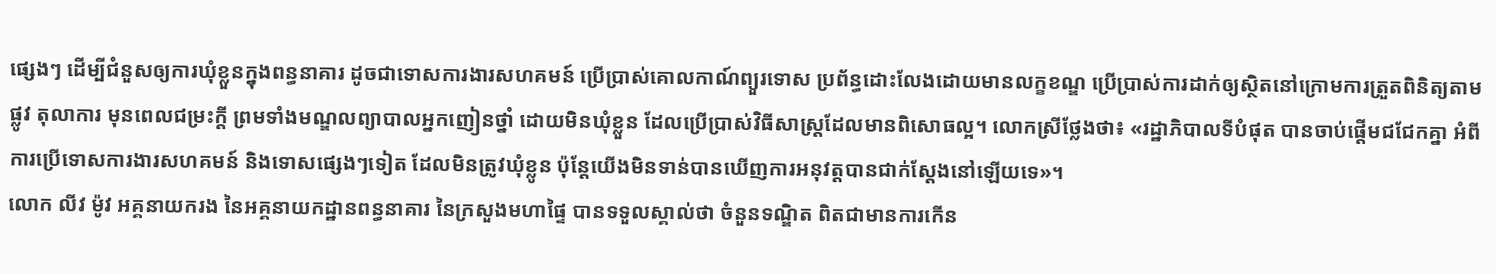ផ្សេងៗ ដើម្បីជំនួសឲ្យការឃុំខ្លួនក្នុងពន្ធនាគារ ដូចជាទោសការងារសហគមន៍ ប្រើប្រាស់គោលកាណ៍ព្យួរទោស ប្រព័ន្ធដោះលែងដោយមានលក្ខខណ្ឌ ប្រើប្រាស់ការដាក់ឲ្យស្ថិតនៅក្រោមការត្រួតពិនិត្យតាមផ្លូវ តុលាការ មុនពេលជម្រះក្តី ព្រមទាំងមណ្ឌលព្យាបាលអ្នកញៀនថ្នាំ ដោយមិនឃុំខ្លួន ដែលប្រើប្រាស់វិធីសាស្ត្រដែលមានពិសោធល្អ។ លោកស្រីថ្លែងថា៖ «រដ្ឋាភិបាលទីបំផុត បានចាប់ផ្តើមជជែកគ្នា អំពីការប្រើទោសការងារសហគមន៍ និងទោសផ្សេងៗទៀត ដែលមិនត្រូវឃុំខ្លូន ប៉ុន្តែយើងមិនទាន់បានឃើញការអនុវត្តបានជាក់ស្តែងនៅឡើយទេ»។
លោក លីវ ម៉ូវ អគ្គនាយករង នៃអគ្គនាយកដ្ឋានពន្ធនាគារ នៃក្រសួងមហាផ្ទៃ បានទទួលស្គាល់ថា ចំនួនទណ្ឌិត ពិតជាមានការកើន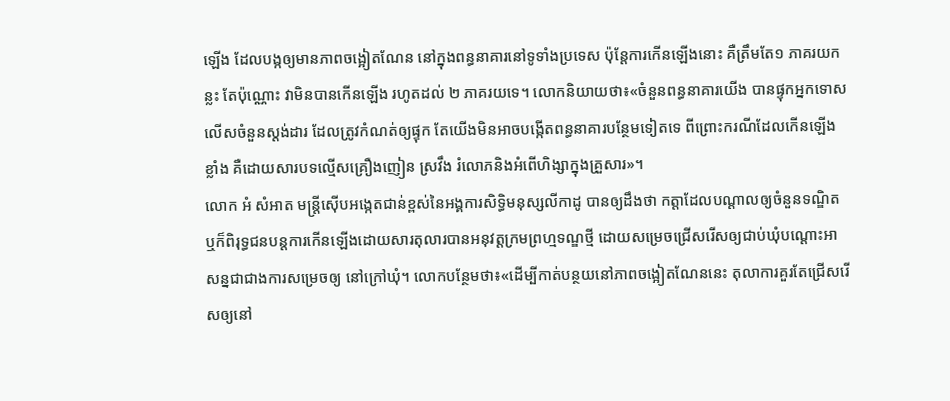ឡើង ដែលបង្កឲ្យមានភាពចង្អៀតណែន នៅក្នុងពន្ធនាគារនៅទូទាំងប្រទេស ប៉ុន្តែការកើនឡើងនោះ គឺត្រឹមតែ១ ភាគរយកន្លះ តែប៉ុណ្ណោះ វាមិនបានកើនឡើង រហូតដល់ ២ ភាគរយទេ។ លោកនិយាយថា៖«ចំនួនពន្ធនាគារយើង បានផ្ទុកអ្នកទោសលើសចំនួនស្តង់ដារ ដែលត្រូវកំណត់ឲ្យផ្ទុក តែយើងមិនអាចបង្កើតពន្ធនាគារបន្ថែមទៀតទេ ពីព្រោះករណីដែលកើនឡើងខ្លាំង គឺដោយសារបទល្មើសគ្រឿងញៀន ស្រវឹង រំលោភនិងអំពើហិង្សាក្នុងគ្រួសារ»។
លោក អំ សំអាត មន្ត្រីស៊ើបអង្កេតជាន់ខ្ពស់នៃអង្គការសិទ្ធិមនុស្សលីកាដូ បានឲ្យដឹងថា កត្តាដែលបណ្តាលឲ្យចំនួនទណ្ឌិតឬក៏ពិរុទ្ធជនបន្តការកើនឡើងដោយសារតុលារបានអនុវត្តក្រមព្រហ្មទណ្ឌថ្មី ដោយសម្រេចជ្រើសរើសឲ្យជាប់ឃុំបណ្តោះអាសន្នជាជាងការសម្រេចឲ្យ នៅក្រៅឃុំ។ លោកបន្ថែមថា៖«ដើម្បីកាត់បន្ថយនៅភាពចង្អៀតណែននេះ តុលាការគួរតែជ្រើសរើសឲ្យនៅ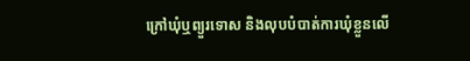ក្រៅឃុំឬព្យួរទោស និងលុបបំបាត់ការឃុំខ្លួនលើ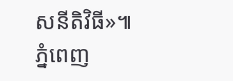សនីតិវិធី»៕
ភ្នំពេញ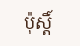ប៉ុស្តិ៍